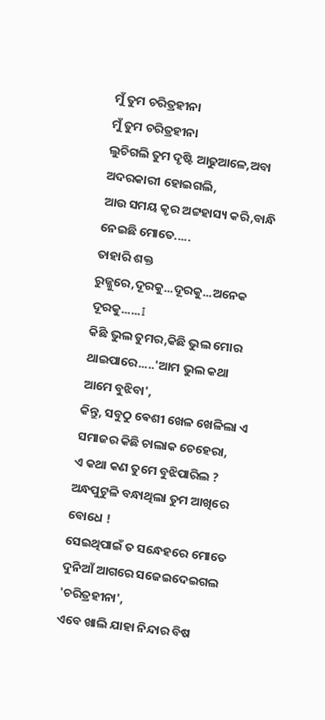ମୁଁ ତୁମ ଚରିତ୍ରହୀନା
ମୁଁ ତୁମ ଚରିତ୍ରହୀନା
ଲୁଚିଗଲି ତୁମ ଦୃଷ୍ଟି ଆଢୁଆଳେ,ଅବା ଅଦରକାରୀ ହୋଇଗଲି,
ଆଉ ସମୟ କୃର ଅଟ୍ଟହାସ୍ୟ କରି,ବାନ୍ଧି ନେଇଛି ମୋତେ.....
ତାହାରି ଶକ୍ତ ରୁଜ୍ଜୁରେ,ଦୂରକୁ...ଦୂରକୁ...ଅନେକ ଦୂରକୁ......I
କିଛି ଭୁଲ ତୁମର,କିଛି ଭୁଲ ମୋର ଥାଇପାରେ.....'ଆମ ଭୁଲ କଥା ଆମେ ବୁଝିବା',
କିନ୍ତୁ, ସବୁଠୁ ଵେଶୀ ଖେଳ ଖେଳିଲା ଏ ସମାଜର କିଛି ଚାଲାକ ଚେହେରା,
ଏ କଥା କଣ ତୁମେ ବୁଝିପାରିଲ ?
ଅନ୍ଧପୁଟୁଳି ବନ୍ଧାଥିଲା ତୁମ ଆଖିରେ ବୋଧେ !
ସେଇଥିପାଇଁ ତ ସନ୍ଧେହରେ ମୋତେ ଦୁନିଆଁ ଆଗରେ ସଜେଇଦେଇଗଲ 'ଚରିତ୍ରହୀନା',
ଏବେ ଖାଲି ଯାହା ନିନ୍ଦାର ବିଷ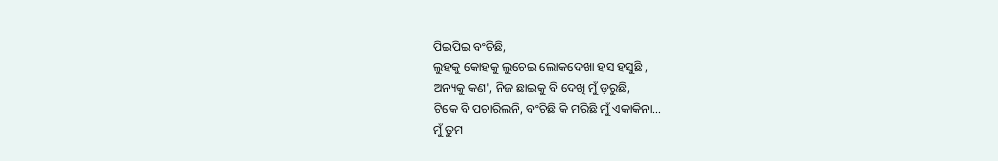ପିଇପିଇ ବଂଚିଛି,
ଲୁହକୁ କୋହକୁ ଲୁଚେଇ ଲୋକଦେଖା ହସ ହସୁଛି ,
ଅନ୍ୟକୁ କଣ', ନିଜ ଛାଇକୁ ବି ଦେଖି ମୁଁ ଡ଼ରୁଛି,
ଟିକେ ବି ପଚାରିଲନି, ବଂଚିଛି କି ମରିଛି ମୁଁ ଏକାକିନା…
ମୁଁ ତୁମ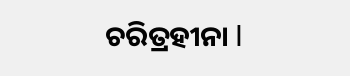ଚରିତ୍ରହୀନା I